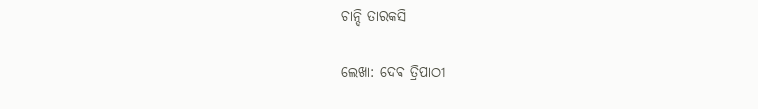ଚାନ୍ଦି ତାରକସି

ଲେଖା: ଦେଵ ତ୍ରିପାଠୀ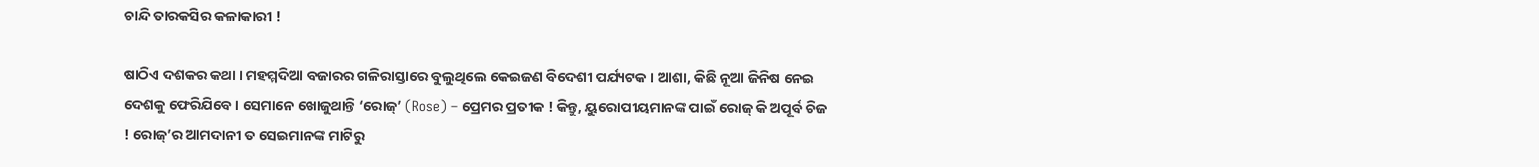ଚାନ୍ଦି ତାରକସିର କଳାକାରୀ !

ଷାଠିଏ ଦଶକର କଥା । ମହମ୍ମଦିଆ ବଜାରର ଗଳିରାସ୍ତାରେ ବୁଲୁଥିଲେ କେଇଜଣ ବିଦେଶୀ ପର୍ଯ୍ୟଟକ । ଆଶା, କିଛି ନୂଆ ଜିନିଷ ନେଇ ଦେଶକୁ ଫେରିଯିବେ । ସେମାନେ ଖୋଜୁଥାନ୍ତି ‘ରୋଜ୍’ (Rose) – ପ୍ରେମର ପ୍ରତୀକ ! କିନ୍ତୁ, ୟୁରୋପୀୟମାନଙ୍କ ପାଇଁ ରୋଜ୍ କି ଅପୂର୍ବ ଚିଜ ! ରୋଜ୍’ର ଆମଦାନୀ ତ ସେଇମାନଙ୍କ ମାଟିରୁ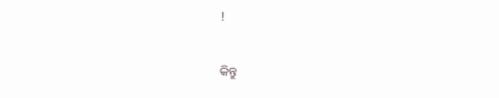!

କିନ୍ତୁ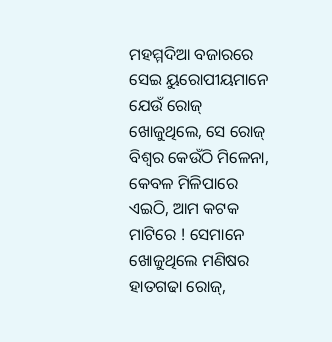ମହମ୍ମଦିଆ ବଜାରରେ ସେଇ ୟୁରୋପୀୟମାନେ ଯେଉଁ ରୋଜ୍ ଖୋଜୁଥିଲେ, ସେ ରୋଜ୍ ବିଶ୍ୱର କେଉଁଠି ମିଳେନା, କେବଳ ମିଳିପାରେ ଏଇଠି, ଆମ କଟକ ମାଟିରେ ! ସେମାନେ ଖୋଜୁଥିଲେ ମଣିଷର ହାତଗଢା ରୋଜ୍,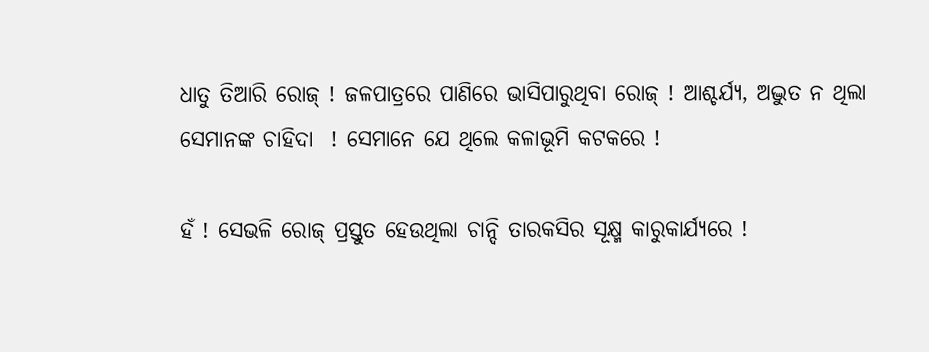ଧାତୁ ତିଆରି ରୋଜ୍ ! ଜଳପାତ୍ରରେ ପାଣିରେ ଭାସିପାରୁଥିବା ରୋଜ୍ ! ଆଶ୍ଚର୍ଯ୍ୟ, ଅଦ୍ଭୁତ ନ ଥିଲା ସେମାନଙ୍କ ଚାହିଦା  ! ସେମାନେ ଯେ ଥିଲେ କଳାଭୂମି କଟକରେ !

ହଁ ! ସେଭଳି ରୋଜ୍ ପ୍ରସ୍ତୁତ ହେଉଥିଲା ଚାନ୍ଦି ତାରକସିର ସୂକ୍ଷ୍ମ କାରୁକାର୍ଯ୍ୟରେ !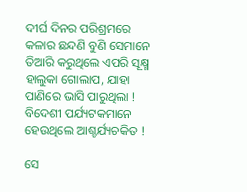ଦୀର୍ଘ ଦିନର ପରିଶ୍ରମରେ କଳାର ଛନ୍ଦଣି ବୁଣି ସେମାନେ ତିଆରି କରୁଥିଲେ ଏପରି ସୂକ୍ଷ୍ମ ହାଲୁକା ଗୋଲାପ, ଯାହା ପାଣିରେ ଭାସି ପାରୁଥିଲା ! ବିଦେଶୀ ପର୍ଯ୍ୟଟକମାନେ ହେଉଥିଲେ ଆଶ୍ଚର୍ଯ୍ୟଚକିତ !

ସେ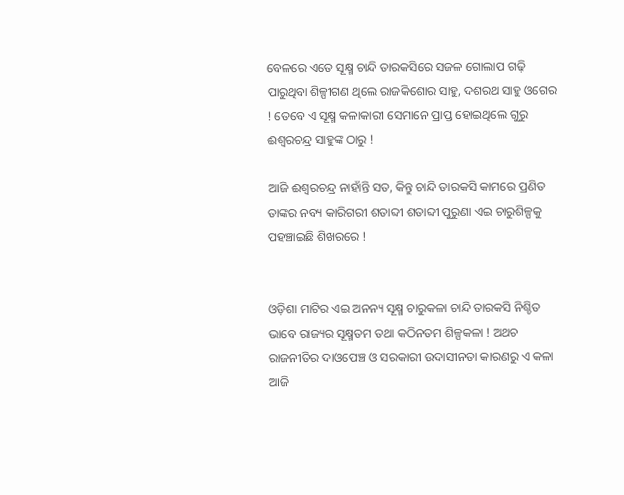ବେଳରେ ଏତେ ସୂକ୍ଷ୍ମ ଚାନ୍ଦି ତାରକସିରେ ସଜଳ ଗୋଲାପ ଗଢ଼ି ପାରୁଥିବା ଶିଳ୍ପୀଗଣ ଥିଲେ ରାଜକିଶୋର ସାହୁ, ଦଶରଥ ସାହୁ ଓଗେର ! ତେବେ ଏ ସୂକ୍ଷ୍ମ କଳାକାରୀ ସେମାନେ ପ୍ରାପ୍ତ ହୋଇଥିଲେ ଗୁରୁ ଈଶ୍ୱରଚନ୍ଦ୍ର ସାହୁଙ୍କ ଠାରୁ !

ଆଜି ଈଶ୍ୱରଚନ୍ଦ୍ର ନାହାଁନ୍ତି ସତ, କିନ୍ତୁ ଚାନ୍ଦି ତାରକସି କାମରେ ପ୍ରଣିତ ତାଙ୍କର ନବ୍ୟ କାରିଗରୀ ଶତାବ୍ଦୀ ଶତାବ୍ଦୀ ପୁରୁଣା ଏଇ ଚାରୁଶିଳ୍ପକୁ ପହଞ୍ଚାଇଛି ଶିଖରରେ !


ଓଡ଼ିଶା ମାଟିର ଏଇ ଅନନ୍ୟ ସୂକ୍ଷ୍ମ ଚାରୁକଳା ଚାନ୍ଦି ତାରକସି ନିଶ୍ଚିତ ଭାବେ ରାଜ୍ୟର ସୂକ୍ଷ୍ମତମ ତଥା କଠିନତମ ଶିଳ୍ପକଳା ! ଅଥଚ ରାଜନୀତିର ଦାଓପେଞ୍ଚ ଓ ସରକାରୀ ଉଦାସୀନତା କାରଣରୁ ଏ କଳା ଆଜି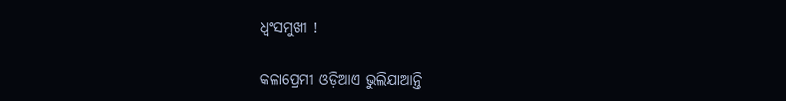ଧ୍ୱଂସମୁଖୀ !

କଳାପ୍ରେମୀ ଓଡ଼ିଆଏ ଭୁଲିଯାଆନ୍ତି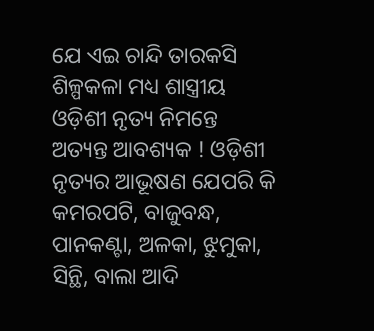ଯେ ଏଇ ଚାନ୍ଦି ତାରକସି ଶିଳ୍ପକଳା ମଧ୍ୟ ଶାସ୍ତ୍ରୀୟ ଓଡ଼ିଶୀ ନୃତ୍ୟ ନିମନ୍ତେ ଅତ୍ୟନ୍ତ ଆବଶ୍ୟକ ! ଓଡ଼ିଶୀ ନୃତ୍ୟର ଆଭୂଷଣ ଯେପରି କି କମରପଟି, ବାଜୁବନ୍ଧ, ପାନକଣ୍ଟା, ଅଳକା, ଝୁମୁକା, ସିନ୍ଥି, ବାଲା ଆଦି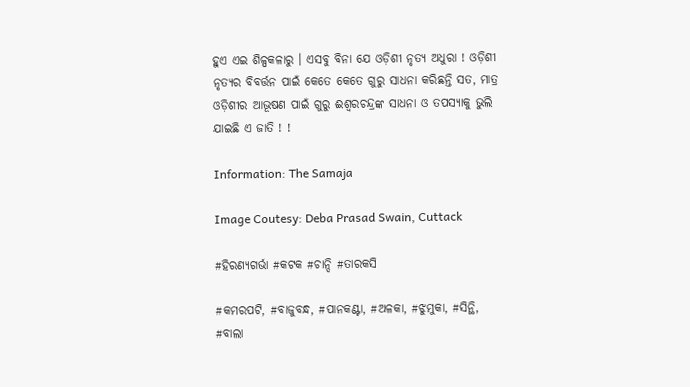ହୁଏ ଏଇ ଶିଳ୍ପକଳାରୁ । ଏସବୁ ବିନା ଯେ ଓଡ଼ିଶୀ ନୃତ୍ୟ ଅଧୁରା ! ଓଡ଼ିଶୀ ନୃତ୍ୟର ବିବର୍ତ୍ତନ ପାଇଁ କେତେ କେତେ ଗୁରୁ ସାଧନା କରିଛନ୍ତି ସତ, ମାତ୍ର ଓଡ଼ିଶୀର ଆଭୂଷଣ ପାଇଁ ଗୁରୁ ଈଶ୍ୱରଚନ୍ଦ୍ରଙ୍କ ସାଧନା ଓ ତପସ୍ୟାକୁ ଭୁଲି ଯାଇଛି ଏ ଜାତି ! !

Information: The Samaja

Image Coutesy: Deba Prasad Swain, Cuttack

#ହିରଣ୍ୟଗର୍ଭା #କଟକ #ଚାନ୍ଦି #ତାରକସି

#କମରପଟି, #ବାଜୁବନ୍ଧ, #ପାନକଣ୍ଟା, #ଅଳକା, #ଝୁମୁକା, #ସିନ୍ଥି, #ବାଲା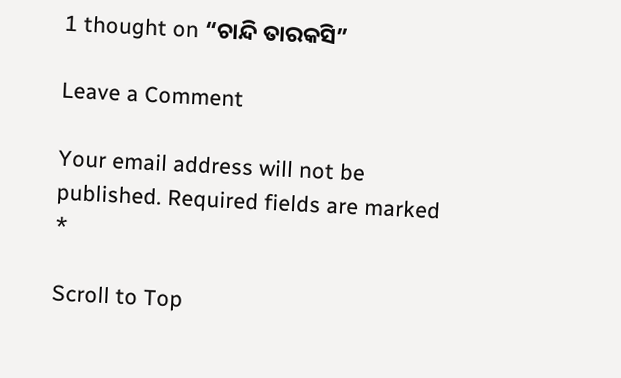1 thought on “ଚାନ୍ଦି ତାରକସି”

Leave a Comment

Your email address will not be published. Required fields are marked *

Scroll to Top